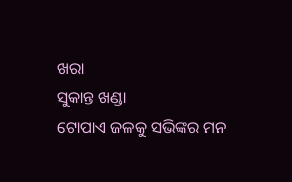ଖରା
ସୁକାନ୍ତ ଖଣ୍ଡା
ଟୋପାଏ ଜଳକୁ ସଭିଙ୍କର ମନ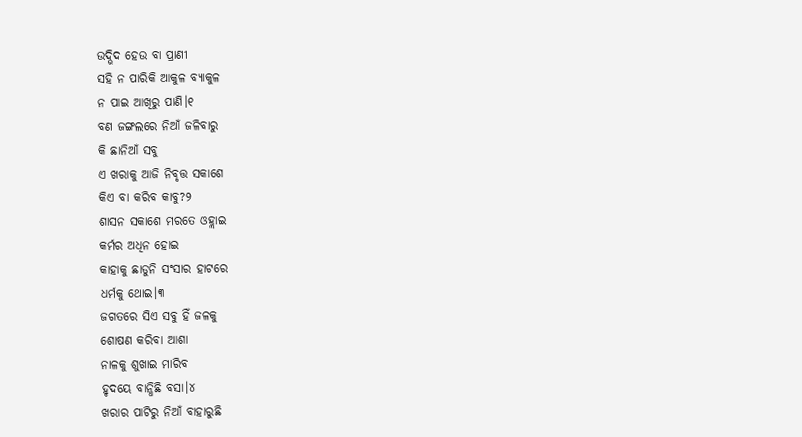ଉଦ୍ଭିଦ ହେଉ ବା ପ୍ରାଣୀ
ସହି ନ ପାରିକି ଆକୁଳ ବ୍ଯାକୁଳ
ନ ପାଇ ଆଖିରୁ ପାଣି।୧
ବଣ ଜଙ୍ଗଲରେ ନିଆଁ ଜଳିବାରୁ
କି ଛାନିଆଁ ସବୁ
ଏ ଖରାକୁ ଆଜି ନିବୃତ୍ତ ସକାଶେ
କିଏ ବା କରିବ କାବୁ?୨
ଶାସନ ସକାଶେ ମରତେ ଓହ୍ଲାଇ
କର୍ମର ଅଧିନ ହୋଇ
କାହାକୁ ଛାଡୁନି ସଂସାର ହାଟରେ
ଧର୍ମକୁ ଥୋଇ।୩
ଜଗତରେ ସିଏ ସବୁ ହିଁ ଜଳକୁ
ଶୋଷଣ କରିବା ଆଶା
ନାଳକୁ ଶୁଖାଇ ମାରିବ
ହୃଦୟେ ବାନ୍ଧିଛି ବସା।୪
ଖରାର ପାଟିରୁ ନିଆଁ ବାହାରୁଛି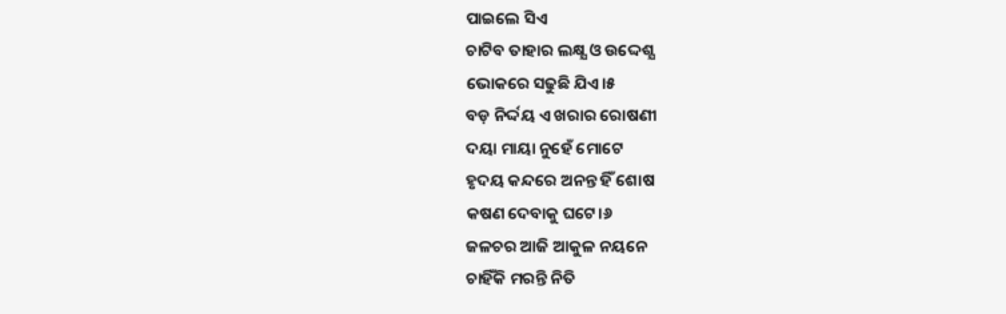ପାଇଲେ ସିଏ
ଚାଟିବ ତାହାର ଲକ୍ଷ୍ଯ ଓ ଉଦ୍ଦେଶ୍ଯ
ଭୋକରେ ସଢୁଛି ଯିଏ।୫
ବଡ଼ ନିର୍ଦ୍ଦୟ ଏ ଖରାର ରୋଷଣୀ
ଦୟା ମାୟା ନୁହେଁ ମୋଟେ
ହୃଦୟ କନ୍ଦରେ ଅନନ୍ତ ହିଁ ଶୋଷ
କଷଣ ଦେବାକୁ ଘଟେ।୬
ଜଳଚର ଆଜି ଆକୁଳ ନୟନେ
ଚାହିଁକି ମରନ୍ତି ନିତି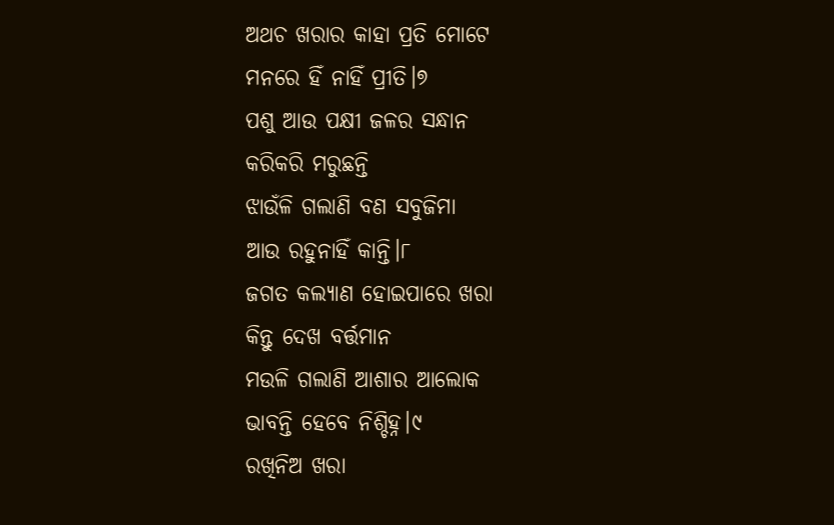ଅଥଚ ଖରାର କାହା ପ୍ରତି ମୋଟେ
ମନରେ ହିଁ ନାହିଁ ପ୍ରୀତି।୭
ପଶୁ ଆଉ ପକ୍ଷୀ ଜଳର ସନ୍ଧାନ
କରିକରି ମରୁଛନ୍ତି
ଝାଉଁଳି ଗଲାଣି ବଣ ସବୁଜିମା
ଆଉ ରହୁନାହିଁ କାନ୍ତି।୮
ଜଗତ କଲ୍ଯାଣ ହୋଇପାରେ ଖରା
କିନ୍ତୁ ଦେଖ ବର୍ତ୍ତମାନ
ମଉଳି ଗଲାଣି ଆଶାର ଆଲୋକ
ଭାବନ୍ତି ହେବେ ନିଶ୍ଚିହ୍ନ।୯
ରଖିନିଅ ଖରା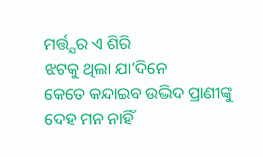ମର୍ତ୍ତ୍ଯର ଏ ଶିରି
ଝଟକୁ ଥିଲା ଯା’ଦିନେ
କେତେ କନ୍ଦାଇବ ଉଦ୍ଭିଦ ପ୍ରାଣୀଙ୍କୁ
ଦେହ ମନ ନାହିଁ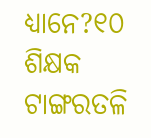ଧ୍ଯାନେ?୧୦
ଶିକ୍ଷକ ଟାଙ୍ଗରତଳି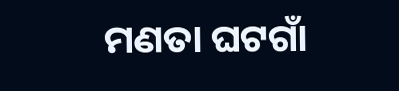ମଣତା ଘଟଗାଁ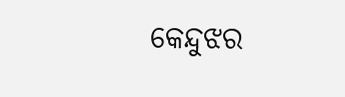କେନ୍ଦୁଝର